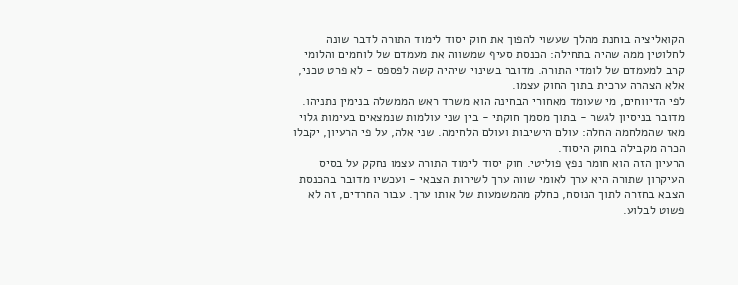הקואליציה בוחנת מהלך שעשוי להפוך את חוק יסוד לימוד התורה לדבר שונה לחלוטין ממה שהיה בתחילה: הכנסת סעיף שמשווה את מעמדם של לוחמים והלומי קרב למעמדם של לומדי התורה. מדובר בשינוי שיהיה קשה לפספס - לא פרט טכני, אלא הצהרה ערכית בתוך החוק עצמו.
לפי הדיווחים, מי שעומד מאחורי הבחינה הוא משרד ראש הממשלה בנימין נתניהו. מדובר בניסיון לגשר - בתוך מסמך חוקתי - בין שני עולמות שנמצאים בעימות גלוי מאז שהמלחמה החלה: עולם הישיבות ועולם הלחימה. שני אלה, על פי הרעיון, יקבלו הכרה מקבילה בחוק היסוד.
הרעיון הזה הוא חומר נפץ פוליטי. חוק יסוד לימוד התורה עצמו נחקק על בסיס העיקרון שתורה היא ערך לאומי שווה ערך לשירות הצבאי - ועכשיו מדובר בהכנסת הצבא בחזרה לתוך הנוסח, כחלק מהמשמעות של אותו ערך. עבור החרדים, זה לא פשוט לבלוע.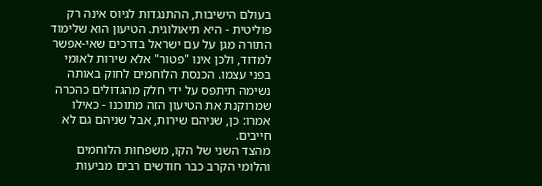בעולם הישיבות, ההתנגדות לגיוס אינה רק פוליטית - היא תיאולוגית. הטיעון הוא שלימוד התורה מגן על עם ישראל בדרכים שאי-אפשר למדוד, ולכן אינו "פטור" אלא שירות לאומי בפני עצמו. הכנסת הלוחמים לחוק באותה נשימה תיתפס על ידי חלק מהגדולים כהכרה שמרוקנת את הטיעון הזה מתוכנו - כאילו אמרו: כן, שניהם שירות, אבל שניהם גם לא חייבים.
מהצד השני של הקו, משפחות הלוחמים והלומי הקרב כבר חודשים רבים מביעות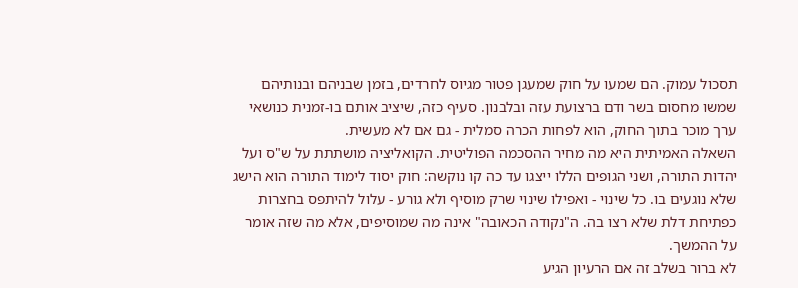תסכול עמוק. הם שמעו על חוק שמעגן פטור מגיוס לחרדים, בזמן שבניהם ובנותיהם שמשו מחסום בשר ודם ברצועת עזה ובלבנון. סעיף כזה, שיציב אותם בו-זמנית כנושאי ערך מוכר בתוך החוק, הוא לפחות הכרה סמלית - גם אם לא מעשית.
השאלה האמיתית היא מה מחיר ההסכמה הפוליטית. הקואליציה מושתתת על ש"ס ועל יהדות התורה, ושני הגופים הללו ייצגו עד כה קו נוקשה: חוק יסוד לימוד התורה הוא הישג שלא נוגעים בו. כל שינוי - ואפילו שינוי שרק מוסיף ולא גורע - עלול להיתפס בחצרות כפתיחת דלת שלא רצו בה. ה"נקודה הכאובה" אינה מה שמוסיפים, אלא מה שזה אומר על ההמשך.
לא ברור בשלב זה אם הרעיון הגיע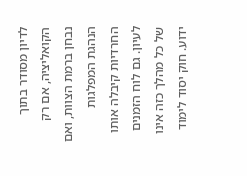לדיון מסודר בתוך הקואליציה, אם רק נבחן ברמת הצוות, ואם הנהגת המפלגות החרדיות קיבלה אותו לעיון. גם לוח הזמנים של כל מהלך כזה אינו ידוע. חוק יסוד לימוד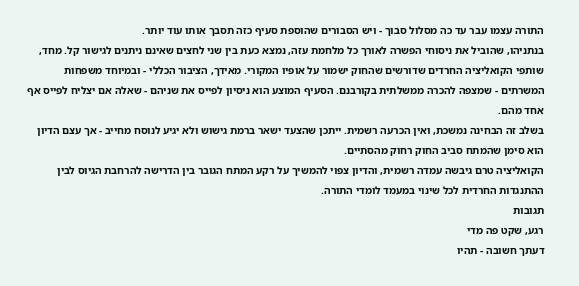התורה עצמו עבר עד כה מסלול סבוך - ויש הסבורים שהוספת סעיף כזה תסבך אותו עוד יותר.
בנתניהו, שהוביל את ניסוחי הפשרה לאורך כל מלחמת עזה, נמצא כעת בין שני לחצים שאינם ניתנים לגישור קל. מחד, שותפי הקואליציה החרדים שדורשים שהחוק ישמור על אופיו המקורי. מאידך, הציבור הכללי - ובמיוחד משפחות המשרתים - שמצפה להכרה ממשלתית בקורבנם. הסעיף המוצע הוא ניסיון לפייס את שניהם - שאלה אם יצליח לפייס אף אחד מהם.
בשלב זה הבחינה נמשכת, ואין הכרעה רשמית. ייתכן שהצעד ישאר ברמת גישוש ולא יגיע לנוסח מחייב - אך עצם הדיון הוא סימן שהמתח סביב החוק רחוק מהסתיים.
הקואליציה טרם גיבשה עמדה רשמית, והדיון צפוי להמשיך על רקע המתח הגובר בין הדרישה להרחבת הגיוס לבין ההתנגדות החרדית לכל שינוי במעמד לומדי התורה.
תגובות
רגע, שקט פה מדי
דעתך חשובה - תהיו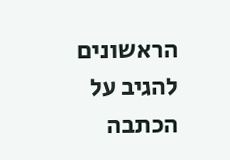הראשונים להגיב על הכתבה